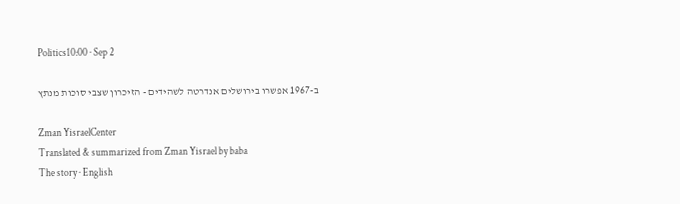Politics10:00 · Sep 2

ב-1967 אפשרו בירושלים אנדרטה לשהידים - הזיכרון שצבי סוכות מנתץ

Zman YisraelCenter
Translated & summarized from Zman Yisrael by baba
The story · English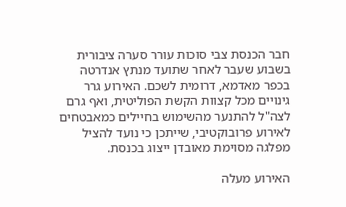חבר הכנסת צבי סוכות עורר סערה ציבורית בשבוע שעבר לאחר שתועד מנתץ אנדרטה בכפר מאדמא, דרומית לשכם. האירוע גרר גינויים מכל קצוות הקשת הפוליטית, ואף גרם לצה"ל להתנער מהשימוש בחיילים כמאבטחים לאירוע פרובוקטיבי, שייתכן כי נועד להציל מפלגה מסוימת מאובדן ייצוג בכנסת.

האירוע מעלה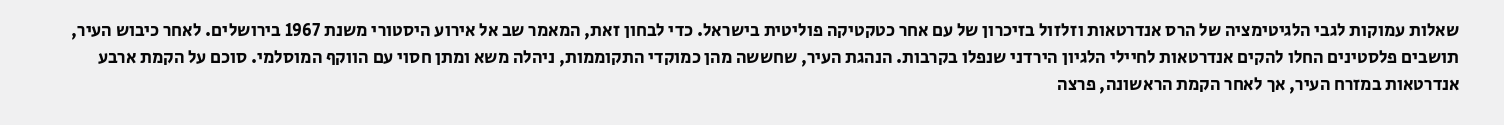שאלות עמוקות לגבי הלגיטימציה של הרס אנדרטאות וזלזול בזיכרון של עם אחר כטקטיקה פוליטית בישראל. כדי לבחון זאת, המאמר שב אל אירוע היסטורי משנת 1967 בירושלים. לאחר כיבוש העיר, תושבים פלסטינים החלו להקים אנדרטאות לחיילי הלגיון הירדני שנפלו בקרבות. הנהגת העיר, שחששה מהן כמוקדי התקוממות, ניהלה משא ומתן חסוי עם הווקף המוסלמי. סוכם על הקמת ארבע אנדרטאות במזרח העיר, אך לאחר הקמת הראשונה, פרצה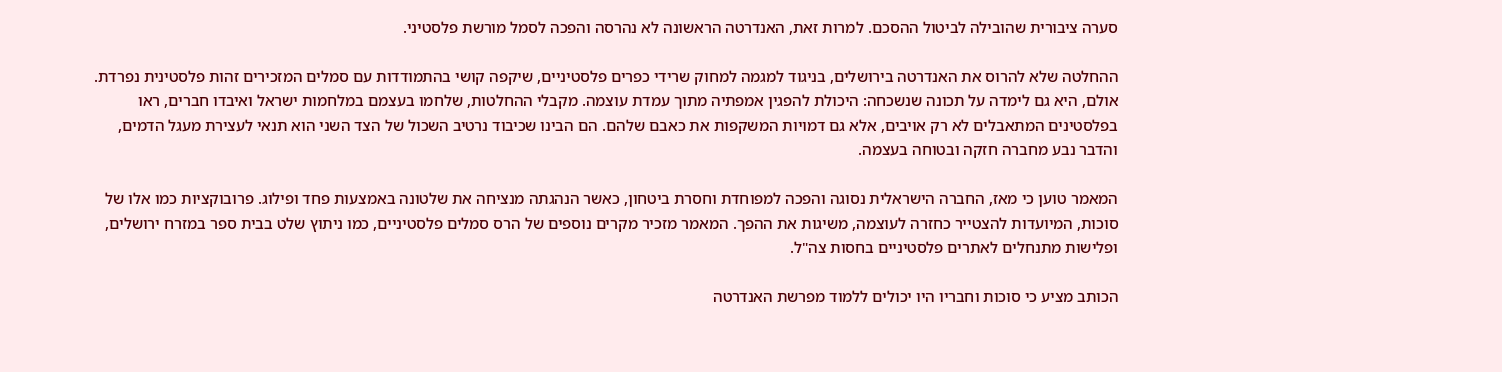סערה ציבורית שהובילה לביטול ההסכם. למרות זאת, האנדרטה הראשונה לא נהרסה והפכה לסמל מורשת פלסטיני.

ההחלטה שלא להרוס את האנדרטה בירושלים, בניגוד למגמה למחוק שרידי כפרים פלסטיניים, שיקפה קושי בהתמודדות עם סמלים המזכירים זהות פלסטינית נפרדת. אולם, היא גם לימדה על תכונה שנשכחה: היכולת להפגין אמפתיה מתוך עמדת עוצמה. מקבלי ההחלטות, שלחמו בעצמם במלחמות ישראל ואיבדו חברים, ראו בפלסטינים המתאבלים לא רק אויבים, אלא גם דמויות המשקפות את כאבם שלהם. הם הבינו שכיבוד נרטיב השכול של הצד השני הוא תנאי לעצירת מעגל הדמים, והדבר נבע מחברה חזקה ובטוחה בעצמה.

המאמר טוען כי מאז, החברה הישראלית נסוגה והפכה למפוחדת וחסרת ביטחון, כאשר הנהגתה מנציחה את שלטונה באמצעות פחד ופילוג. פרובוקציות כמו אלו של סוכות, המיועדות להצטייר כחזרה לעוצמה, משיגות את ההפך. המאמר מזכיר מקרים נוספים של הרס סמלים פלסטיניים, כמו ניתוץ שלט בבית ספר במזרח ירושלים, ופלישות מתנחלים לאתרים פלסטיניים בחסות צה"ל.

הכותב מציע כי סוכות וחבריו היו יכולים ללמוד מפרשת האנדרטה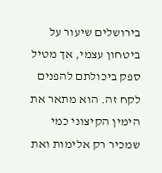בירושלים שיעור על ביטחון עצמי, אך מטיל ספק ביכולתם להפנים לקח זה. הוא מתאר את הימין הקיצוני כמי שמכיר רק אלימות ואת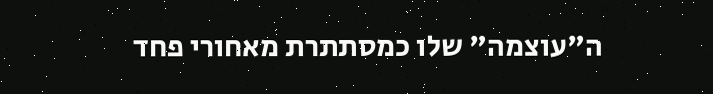ה"עוצמה" שלו כמסתתרת מאחורי פחד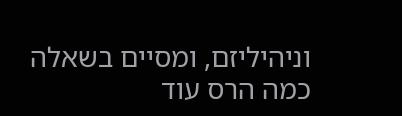וניהיליזם, ומסיים בשאלה כמה הרס עוד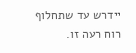יידרש עד שתחלוף רוח רעה זו.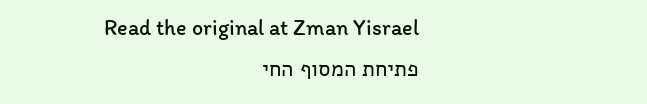Read the original at Zman Yisrael
פתיחת המסוף החי